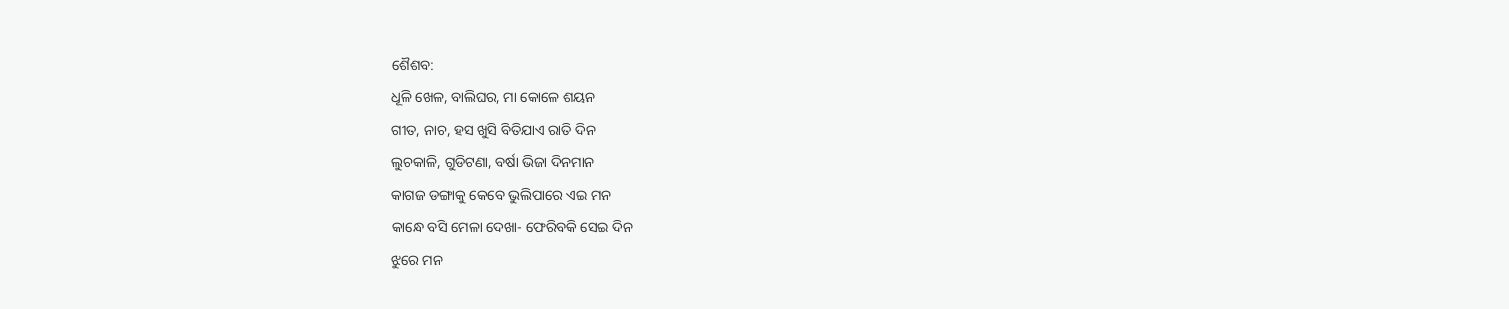ଶୈଶବ:
ଧୂଳି ଖେଳ, ବାଲିଘର, ମା କୋଳେ ଶୟନ
ଗୀତ, ନାଚ, ହସ ଖୁସି ବିତିଯାଏ ରାତି ଦିନ
ଲୁଚକାଳି, ଗୁଡିଟଣା, ବର୍ଷା ଭିଜା ଦିନମାନ
କାଗଜ ଡଙ୍ଗାକୁ କେବେ ଭୁଲିପାରେ ଏଇ ମନ
କାନ୍ଧେ ବସି ମେଳା ଦେଖା- ଫେରିବକି ସେଇ ଦିନ
ଝୁରେ ମନ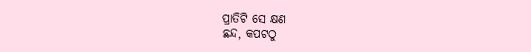ପ୍ରାତିଟି ସେ କ୍ଷଣ
ଛନ୍ଦ, କପଟଠୁ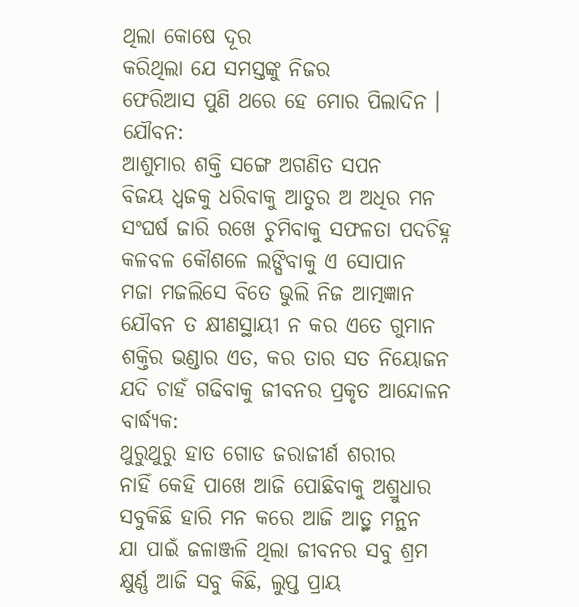ଥିଲା କୋଷେ ଦୂର
କରିଥିଲା ଯେ ସମସ୍ତଙ୍କୁ ନିଜର
ଫେରିଆସ ପୁଣି ଥରେ ହେ ମୋର ପିଲାଦିନ ।
ଯୌବନ:
ଆଶୁମାର ଶକ୍ତି ସଙ୍ଗେ ଅଗଣିତ ସପନ
ବିଜୟ ଧ୍ଵଜକୁ ଧରିବାକୁ ଆତୁର ଅ ଅଧିର ମନ
ସଂଘର୍ଷ ଜାରି ରଖେ ଚୁମିବାକୁ ସଫଳତା ପଦଚିହ୍ନ
କଳବଳ କୌଶଳେ ଲଙ୍ଘିବାକୁ ଏ ସୋପାନ
ମଜା ମଜଲିସେ ବିତେ ଭୁଲି ନିଜ ଆତ୍ମଜ୍ଞାନ
ଯୌବନ ତ କ୍ଷୀଣସ୍ଥାୟୀ ନ କର ଏତେ ଗୁମାନ
ଶକ୍ତିର ଭଣ୍ଡାର ଏତ, କର ତାର ସତ ନିୟୋଜନ
ଯଦି ଚାହଁ ଗଢିବାକୁ ଜୀବନର ପ୍ରକୃତ ଆନ୍ଦୋଳନ
ବାର୍ଦ୍ଧ୍ୟକ:
ଥୁରୁଥୁରୁ ହାତ ଗୋଡ ଜରାଜୀର୍ଣ ଶରୀର
ନାହିଁ କେହି ପାଖେ ଆଜି ପୋଛିବାକୁ ଅଶ୍ରୁଧାର
ସବୁକିଛି ହାରି ମନ କରେ ଆଜି ଆତ୍ର୍ମ ମନ୍ଥନ
ଯା ପାଇଁ ଜଳାଞ୍ଜଳି ଥିଲା ଜୀବନର ସବୁ ଶ୍ରମ
କ୍ଷୁର୍ଣ୍ଣ ଆଜି ସବୁ କିଛି, ଲୁପ୍ତ ପ୍ରାୟ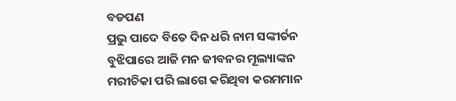ବଡପଣ
ପ୍ରଭୁ ପାଦେ ବିତେ ଦିନ ଧରି ନାମ ସଙ୍କୀର୍ତନ
ବୁଝିପାରେ ଆଜି ମନ ଜୀବନର ମୂଲ୍ୟାଙ୍କନ
ମରୀଚିକା ପରି ଲାଗେ କରିଥିବା କରମମାନ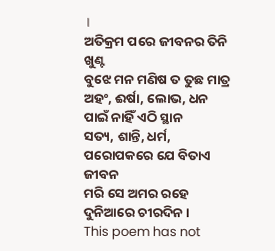।
ଅତିକ୍ରମ ପରେ ଜୀବନର ତିନି ଖୁଣ୍ଟ
ବୁଝେ ମନ ମଣିଷ ତ ତୁଛ ମାତ୍ର
ଅହଂ, ଈର୍ଷା, ଲୋଭ, ଧନ ପାଇଁ ନାହିଁ ଏଠି ସ୍ଥାନ
ସତ୍ୟ, ଶାନ୍ତି, ଧର୍ମ, ପରୋପକରେ ଯେ ବିତାଏ ଜୀବନ
ମରି ସେ ଅମର ରହେ ଦୁନିଆରେ ଚୀରଦିନ ।
This poem has not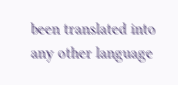been translated into any other language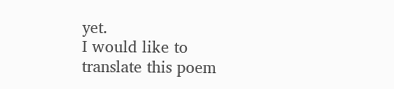yet.
I would like to translate this poem